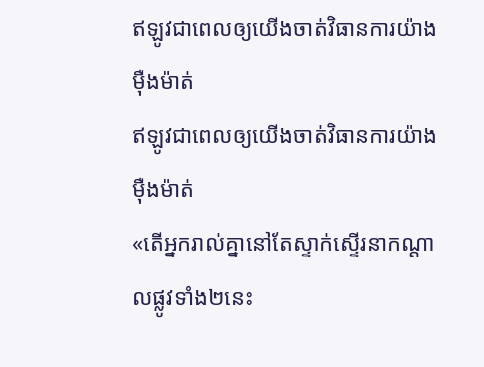ឥឡូវជាពេលឲ្យយើងចាត់វិធានការយ៉ាងម៉ឺងម៉ាត់
ឥឡូវជាពេលឲ្យយើងចាត់វិធានការយ៉ាងម៉ឺងម៉ាត់
«តើអ្នករាល់គ្នានៅតែស្ទាក់ស្ទើរនាកណ្ដាលផ្លូវទាំង២នេះ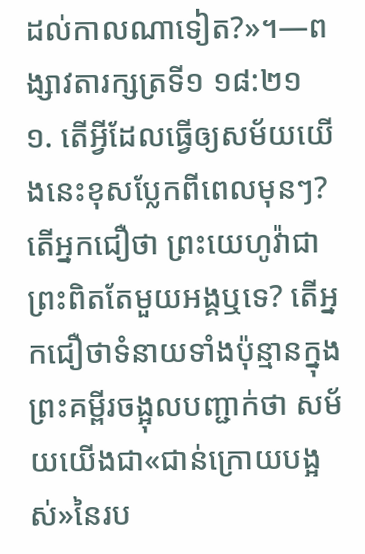ដល់កាលណាទៀត?»។—ពង្សាវតារក្សត្រទី១ ១៨:២១
១. តើអ្វីដែលធ្វើឲ្យសម័យយើងនេះខុសប្លែកពីពេលមុនៗ?
តើអ្នកជឿថា ព្រះយេហូវ៉ាជាព្រះពិតតែមួយអង្គឬទេ? តើអ្នកជឿថាទំនាយទាំងប៉ុន្មានក្នុងព្រះគម្ពីរចង្អុលបញ្ជាក់ថា សម័យយើងជា«ជាន់ក្រោយបង្អស់»នៃរប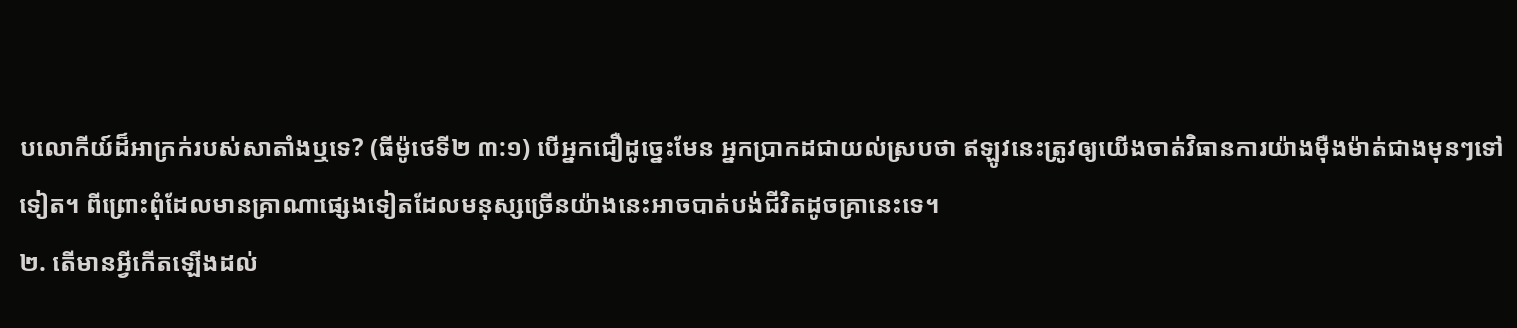បលោកីយ៍ដ៏អាក្រក់របស់សាតាំងឬទេ? (ធីម៉ូថេទី២ ៣:១) បើអ្នកជឿដូច្នេះមែន អ្នកប្រាកដជាយល់ស្របថា ឥឡូវនេះត្រូវឲ្យយើងចាត់វិធានការយ៉ាងម៉ឺងម៉ាត់ជាងមុនៗទៅទៀត។ ពីព្រោះពុំដែលមានគ្រាណាផ្សេងទៀតដែលមនុស្សច្រើនយ៉ាងនេះអាចបាត់បង់ជីវិតដូចគ្រានេះទេ។
២. តើមានអ្វីកើតឡើងដល់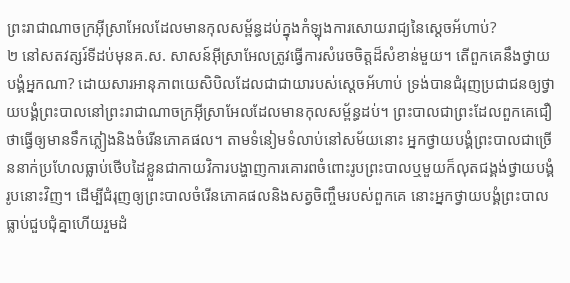ព្រះរាជាណាចក្រអ៊ីស្រាអែលដែលមានកុលសម្ព័ន្ធដប់ក្នុងកំឡុងការសោយរាជ្យនៃស្តេចអ័ហាប់?
២ នៅសតវត្សរ៍ទីដប់មុនគ.ស. សាសន៍អ៊ីស្រាអែលត្រូវធ្វើការសំរេចចិត្តដ៏សំខាន់មួយ។ តើពួកគេនឹងថ្វាយបង្គំអ្នកណា? ដោយសារអានុភាពយេសិបិលដែលជាជាយារបស់ស្តេចអ័ហាប់ ទ្រង់បានជំរុញប្រជាជនឲ្យថ្វាយបង្គំព្រះបាលនៅព្រះរាជាណាចក្រអ៊ីស្រាអែលដែលមានកុលសម្ព័ន្ធដប់។ ព្រះបាលជាព្រះដែលពួកគេជឿថាធ្វើឲ្យមានទឹកភ្លៀងនិងចំរើនភោគផល។ តាមទំនៀមទំលាប់នៅសម័យនោះ អ្នកថ្វាយបង្គំព្រះបាលជាច្រើននាក់ប្រហែលធ្លាប់ថើបដៃខ្លួនជាកាយវិការបង្ហាញការគោរពចំពោះរូបព្រះបាលឬមួយក៏លុតជង្គង់ថ្វាយបង្គំរូបនោះវិញ។ ដើម្បីជំរុញឲ្យព្រះបាលចំរើនភោគផលនិងសត្វចិញ្ចឹមរបស់ពួកគេ នោះអ្នកថ្វាយបង្គំព្រះបាលធ្លាប់ជួបជុំគ្នាហើយរួមដំ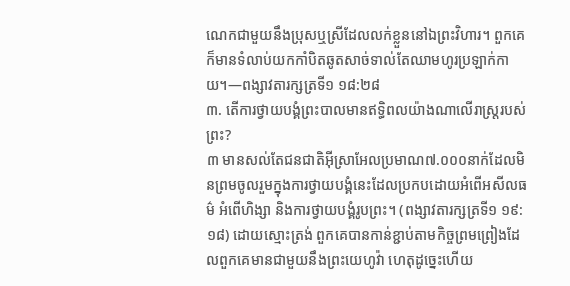ណេកជាមួយនឹងប្រុសឬស្រីដែលលក់ខ្លួននៅឯព្រះវិហារ។ ពួកគេក៏មានទំលាប់យកកាំបិតឆូតសាច់ទាល់តែឈាមហូរប្រឡាក់កាយ។—ពង្សាវតារក្សត្រទី១ ១៨:២៨
៣. តើការថ្វាយបង្គំព្រះបាលមានឥទ្ធិពលយ៉ាងណាលើរាស្ត្ររបស់ព្រះ?
៣ មានសល់តែជនជាតិអ៊ីស្រាអែលប្រមាណ៧.០០០នាក់ដែលមិនព្រមចូលរួមក្នុងការថ្វាយបង្គំនេះដែលប្រកបដោយអំពើអសីលធម៌ អំពើហិង្សា និងការថ្វាយបង្គំរូបព្រះ។ (ពង្សាវតារក្សត្រទី១ ១៩:១៨) ដោយស្មោះត្រង់ ពួកគេបានកាន់ខ្ជាប់តាមកិច្ចព្រមព្រៀងដែលពួកគេមានជាមួយនឹងព្រះយេហូវ៉ា ហេតុដូច្នេះហើយ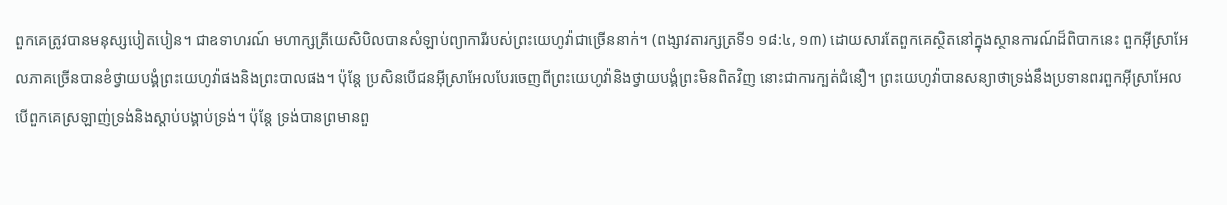ពួកគេត្រូវបានមនុស្សបៀតបៀន។ ជាឧទាហរណ៍ មហាក្សត្រីយេសិបិលបានសំឡាប់ព្យាការីរបស់ព្រះយេហូវ៉ាជាច្រើននាក់។ (ពង្សាវតារក្សត្រទី១ ១៨:៤, ១៣) ដោយសារតែពួកគេស្ថិតនៅក្នុងស្ថានការណ៍ដ៏ពិបាកនេះ ពួកអ៊ីស្រាអែលភាគច្រើនបានខំថ្វាយបង្គំព្រះយេហូវ៉ាផងនិងព្រះបាលផង។ ប៉ុន្តែ ប្រសិនបើជនអ៊ីស្រាអែលបែរចេញពីព្រះយេហូវ៉ានិងថ្វាយបង្គំព្រះមិនពិតវិញ នោះជាការក្បត់ជំនឿ។ ព្រះយេហូវ៉ាបានសន្យាថាទ្រង់នឹងប្រទានពរពួកអ៊ីស្រាអែល បើពួកគេស្រឡាញ់ទ្រង់និងស្ដាប់បង្គាប់ទ្រង់។ ប៉ុន្តែ ទ្រង់បានព្រមានពួ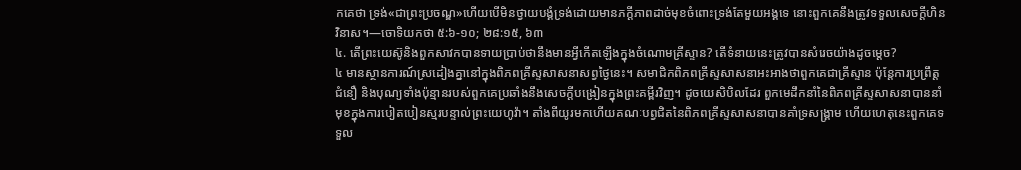កគេថា ទ្រង់«ជាព្រះប្រចណ្ឌ»ហើយបើមិនថ្វាយបង្គំទ្រង់ដោយមានភក្ដីភាពដាច់មុខចំពោះទ្រង់តែមួយអង្គទេ នោះពួកគេនឹងត្រូវទទួលសេចក្ដីហិនវិនាស។—ចោទិយកថា ៥:៦-១០; ២៨:១៥, ៦៣
៤. តើព្រះយេស៊ូនិងពួកសាវកបានទាយប្រាប់ថានឹងមានអ្វីកើតឡើងក្នុងចំណោមគ្រីស្ទាន? តើទំនាយនេះត្រូវបានសំរេចយ៉ាងដូចម្ដេច?
៤ មានស្ថានការណ៍ស្រដៀងគ្នានៅក្នុងពិភពគ្រីស្ទសាសនាសព្វថ្ងៃនេះ។ សមាជិកពិភពគ្រីស្ទសាសនាអះអាងថាពួកគេជាគ្រីស្ទាន ប៉ុន្តែការប្រព្រឹត្ត ជំនឿ និងបុណ្យទាំងប៉ុន្មានរបស់ពួកគេប្រឆាំងនឹងសេចក្ដីបង្រៀនក្នុងព្រះគម្ពីរវិញ។ ដូចយេសិបិលដែរ ពួកមេដឹកនាំនៃពិភពគ្រីស្ទសាសនាបាននាំមុខក្នុងការបៀតបៀនស្មរបន្ទាល់ព្រះយេហូវ៉ា។ តាំងពីយូរមកហើយគណៈបព្វជិតនៃពិភពគ្រីស្ទសាសនាបានគាំទ្រសង្គ្រាម ហើយហេតុនេះពួកគេទទួល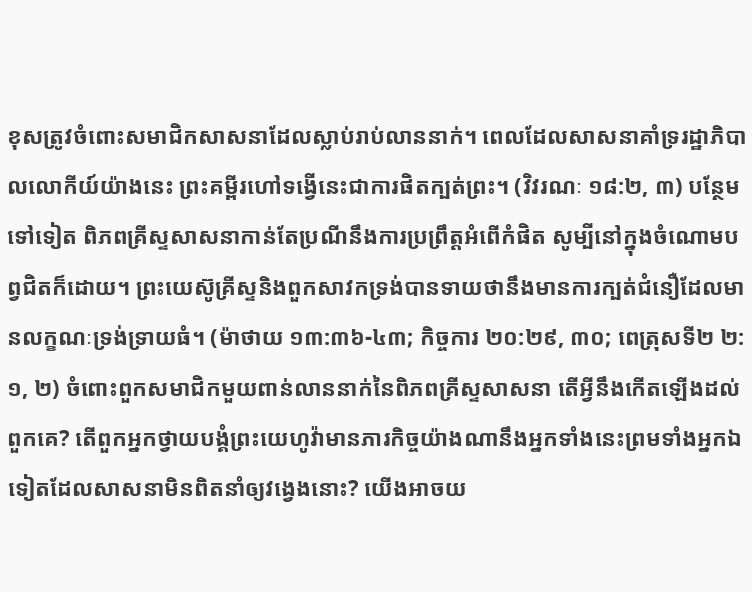ខុសត្រូវចំពោះសមាជិកសាសនាដែលស្លាប់រាប់លាននាក់។ ពេលដែលសាសនាគាំទ្ររដ្ឋាភិបាលលោកីយ៍យ៉ាងនេះ ព្រះគម្ពីរហៅទង្វើនេះជាការផិតក្បត់ព្រះ។ (វិវរណៈ ១៨:២, ៣) បន្ថែមទៅទៀត ពិភពគ្រីស្ទសាសនាកាន់តែប្រណីនឹងការប្រព្រឹត្តអំពើកំផិត សូម្បីនៅក្នុងចំណោមបព្វជិតក៏ដោយ។ ព្រះយេស៊ូគ្រីស្ទនិងពួកសាវកទ្រង់បានទាយថានឹងមានការក្បត់ជំនឿដែលមានលក្ខណៈទ្រង់ទ្រាយធំ។ (ម៉ាថាយ ១៣:៣៦-៤៣; កិច្ចការ ២០:២៩, ៣០; ពេត្រុសទី២ ២:១, ២) ចំពោះពួកសមាជិកមួយពាន់លាននាក់នៃពិភពគ្រីស្ទសាសនា តើអ្វីនឹងកើតឡើងដល់ពួកគេ? តើពួកអ្នកថ្វាយបង្គំព្រះយេហូវ៉ាមានភារកិច្ចយ៉ាងណានឹងអ្នកទាំងនេះព្រមទាំងអ្នកឯទៀតដែលសាសនាមិនពិតនាំឲ្យវង្វេងនោះ? យើងអាចយ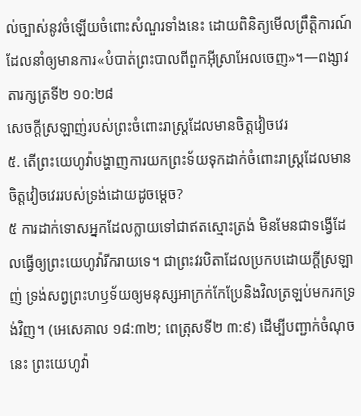ល់ច្បាស់នូវចំឡើយចំពោះសំណួរទាំងនេះ ដោយពិនិត្យមើលព្រឹត្ដិការណ៍ដែលនាំឲ្យមានការ«បំបាត់ព្រះបាលពីពួកអ៊ីស្រាអែលចេញ»។—ពង្សាវតារក្សត្រទី២ ១០:២៨
សេចក្ដីស្រឡាញ់របស់ព្រះចំពោះរាស្ត្រដែលមានចិត្តវៀចវេរ
៥. តើព្រះយេហូវ៉ាបង្ហាញការយកព្រះទ័យទុកដាក់ចំពោះរាស្ត្រដែលមានចិត្តវៀចវេររបស់ទ្រង់ដោយដូចម្ដេច?
៥ ការដាក់ទោសអ្នកដែលក្លាយទៅជាឥតស្មោះត្រង់ មិនមែនជាទង្វើដែលធ្វើឲ្យព្រះយេហូវ៉ារីករាយទេ។ ជាព្រះវរបិតាដែលប្រកបដោយក្ដីស្រឡាញ់ ទ្រង់សព្វព្រះហឫទ័យឲ្យមនុស្សអាក្រក់កែប្រែនិងវិលត្រឡប់មករកទ្រង់វិញ។ (អេសេគាល ១៨:៣២; ពេត្រុសទី២ ៣:៩) ដើម្បីបញ្ជាក់ចំណុចនេះ ព្រះយេហូវ៉ា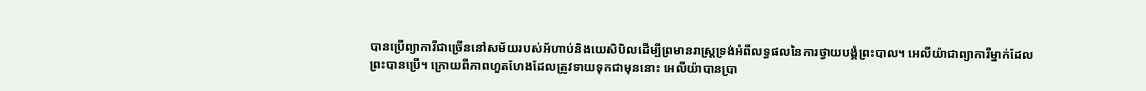បានប្រើព្យាការីជាច្រើននៅសម័យរបស់អ័ហាប់និងយេសិបិលដើម្បីព្រមានរាស្ត្រទ្រង់អំពីលទ្ធផលនៃការថ្វាយបង្គំព្រះបាល។ អេលីយ៉ាជាព្យាការីម្នាក់ដែលព្រះបានប្រើ។ ក្រោយពីភាពហួតហែងដែលត្រូវទាយទុកជាមុននោះ អេលីយ៉ាបានប្រា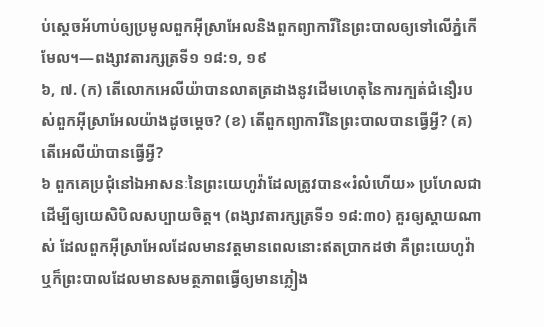ប់ស្តេចអ័ហាប់ឲ្យប្រមូលពួកអ៊ីស្រាអែលនិងពួកព្យាការីនៃព្រះបាលឲ្យទៅលើភ្នំកើមែល។—ពង្សាវតារក្សត្រទី១ ១៨:១, ១៩
៦, ៧. (ក) តើលោកអេលីយ៉ាបានលាតត្រដាងនូវដើមហេតុនៃការក្បត់ជំនឿរបស់ពួកអ៊ីស្រាអែលយ៉ាងដូចម្ដេច? (ខ) តើពួកព្យាការីនៃព្រះបាលបានធ្វើអ្វី? (គ) តើអេលីយ៉ាបានធ្វើអ្វី?
៦ ពួកគេប្រជុំនៅឯអាសនៈនៃព្រះយេហូវ៉ាដែលត្រូវបាន«រំលំហើយ» ប្រហែលជាដើម្បីឲ្យយេសិបិលសប្បាយចិត្ត។ (ពង្សាវតារក្សត្រទី១ ១៨:៣០) គួរឲ្យស្ដាយណាស់ ដែលពួកអ៊ីស្រាអែលដែលមានវត្តមានពេលនោះឥតប្រាកដថា គឺព្រះយេហូវ៉ាឬក៏ព្រះបាលដែលមានសមត្ថភាពធ្វើឲ្យមានភ្លៀង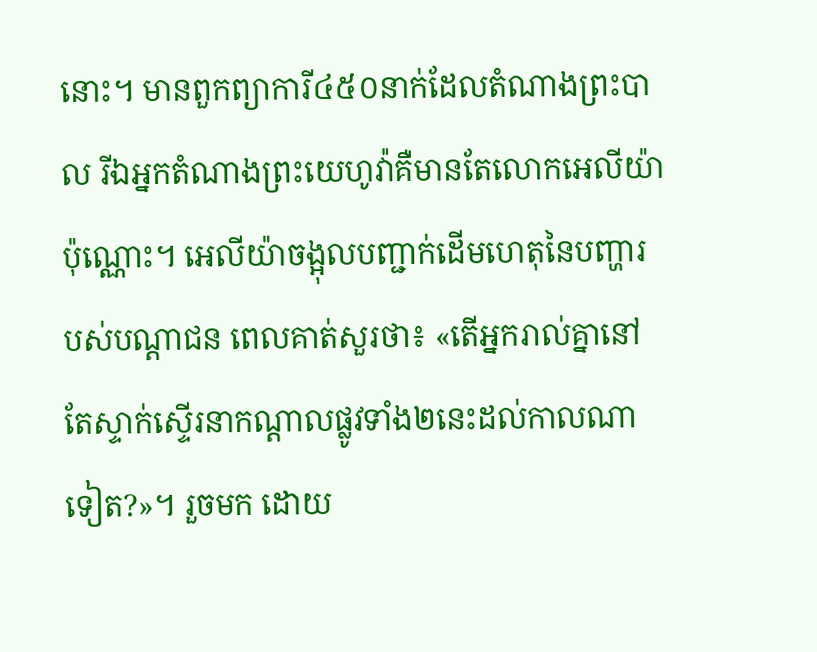នោះ។ មានពួកព្យាការី៤៥០នាក់ដែលតំណាងព្រះបាល រីឯអ្នកតំណាងព្រះយេហូវ៉ាគឺមានតែលោកអេលីយ៉ាប៉ុណ្ណោះ។ អេលីយ៉ាចង្អុលបញ្ជាក់ដើមហេតុនៃបញ្ហារបស់បណ្ដាជន ពេលគាត់សួរថា៖ «តើអ្នករាល់គ្នានៅតែស្ទាក់ស្ទើរនាកណ្ដាលផ្លូវទាំង២នេះដល់កាលណាទៀត?»។ រួចមក ដោយ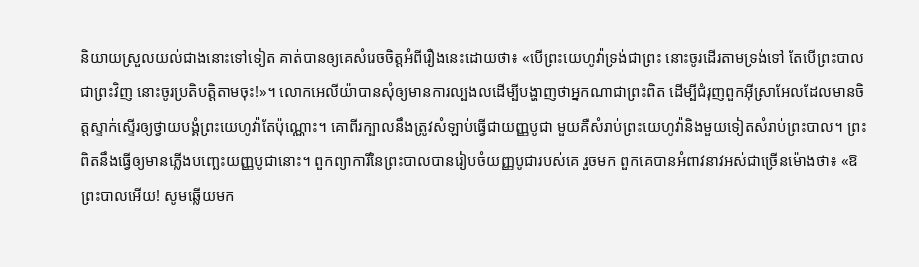និយាយស្រួលយល់ជាងនោះទៅទៀត គាត់បានឲ្យគេសំរេចចិត្តអំពីរឿងនេះដោយថា៖ «បើព្រះយេហូវ៉ាទ្រង់ជាព្រះ នោះចូរដើរតាមទ្រង់ទៅ តែបើព្រះបាលជាព្រះវិញ នោះចូរប្រតិបត្ដិតាមចុះ!»។ លោកអេលីយ៉ាបានសុំឲ្យមានការល្បងលដើម្បីបង្ហាញថាអ្នកណាជាព្រះពិត ដើម្បីជំរុញពួកអ៊ីស្រាអែលដែលមានចិត្តស្ទាក់ស្ទើរឲ្យថ្វាយបង្គំព្រះយេហូវ៉ាតែប៉ុណ្ណោះ។ គោពីរក្បាលនឹងត្រូវសំឡាប់ធ្វើជាយញ្ញបូជា មួយគឺសំរាប់ព្រះយេហូវ៉ានិងមួយទៀតសំរាប់ព្រះបាល។ ព្រះពិតនឹងធ្វើឲ្យមានភ្លើងបញ្ឆេះយញ្ញបូជានោះ។ ពួកព្យាការីនៃព្រះបាលបានរៀបចំយញ្ញបូជារបស់គេ រួចមក ពួកគេបានអំពាវនាវអស់ជាច្រើនម៉ោងថា៖ «ឱព្រះបាលអើយ! សូមឆ្លើយមក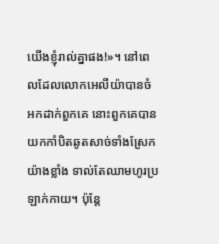យើងខ្ញុំរាល់គ្នាផង!»។ នៅពេលដែលលោកអេលីយ៉ាបានចំអកដាក់ពួកគេ នោះពួកគេបានយកកាំបិតឆូតសាច់ទាំងស្រែកយ៉ាងខ្លាំង ទាល់តែឈាមហូរប្រឡាក់កាយ។ ប៉ុន្តែ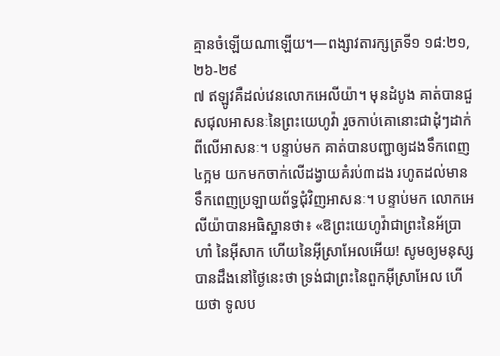គ្មានចំឡើយណាឡើយ។—ពង្សាវតារក្សត្រទី១ ១៨:២១, ២៦-២៩
៧ ឥឡូវគឺដល់វេនលោកអេលីយ៉ា។ មុនដំបូង គាត់បានជួសជុលអាសនៈនៃព្រះយេហូវ៉ា រួចកាប់គោនោះជាដុំៗដាក់ពីលើអាសនៈ។ បន្ទាប់មក គាត់បានបញ្ជាឲ្យដងទឹកពេញ៤ក្អម យកមកចាក់លើដង្វាយគំរប់៣ដង រហូតដល់មានទឹកពេញប្រឡាយព័ទ្ធជុំវិញអាសនៈ។ បន្ទាប់មក លោកអេលីយ៉ាបានអធិស្ឋានថា៖ «ឱព្រះយេហូវ៉ាជាព្រះនៃអ័ប្រាហាំ នៃអ៊ីសាក ហើយនៃអ៊ីស្រាអែលអើយ! សូមឲ្យមនុស្សបានដឹងនៅថ្ងៃនេះថា ទ្រង់ជាព្រះនៃពួកអ៊ីស្រាអែល ហើយថា ទូលប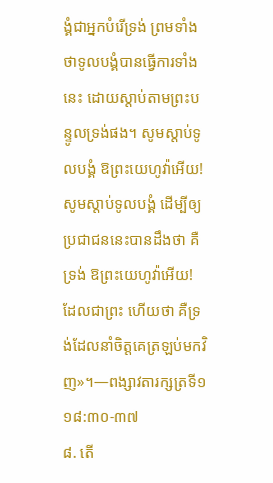ង្គំជាអ្នកបំរើទ្រង់ ព្រមទាំងថាទូលបង្គំបានធ្វើការទាំងនេះ ដោយស្ដាប់តាមព្រះបន្ទូលទ្រង់ផង។ សូមស្ដាប់ទូលបង្គំ ឱព្រះយេហូវ៉ាអើយ! សូមស្ដាប់ទូលបង្គំ ដើម្បីឲ្យប្រជាជននេះបានដឹងថា គឺទ្រង់ ឱព្រះយេហូវ៉ាអើយ! ដែលជាព្រះ ហើយថា គឺទ្រង់ដែលនាំចិត្តគេត្រឡប់មកវិញ»។—ពង្សាវតារក្សត្រទី១ ១៨:៣០-៣៧
៨. តើ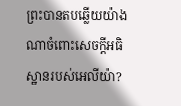ព្រះបានតបឆ្លើយយ៉ាងណាចំពោះសេចក្ដីអធិស្ឋានរបស់អេលីយ៉ា?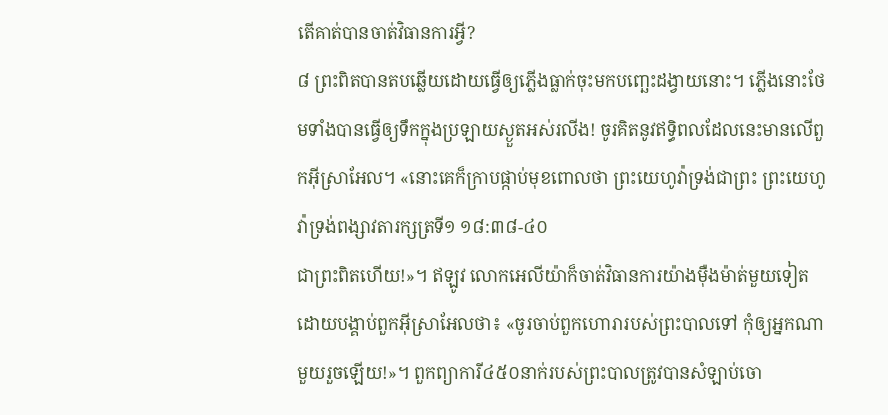តើគាត់បានចាត់វិធានការអ្វី?
៨ ព្រះពិតបានតបឆ្លើយដោយធ្វើឲ្យភ្លើងធ្លាក់ចុះមកបញ្ឆេះដង្វាយនោះ។ ភ្លើងនោះថែមទាំងបានធ្វើឲ្យទឹកក្នុងប្រឡាយស្ងួតអស់រលីង! ចូរគិតនូវឥទ្ធិពលដែលនេះមានលើពួកអ៊ីស្រាអែល។ «នោះគេក៏ក្រាបផ្កាប់មុខពោលថា ព្រះយេហូវ៉ាទ្រង់ជាព្រះ ព្រះយេហូវ៉ាទ្រង់ពង្សាវតារក្សត្រទី១ ១៨:៣៨-៤០
ជាព្រះពិតហើយ!»។ ឥឡូវ លោកអេលីយ៉ាក៏ចាត់វិធានការយ៉ាងម៉ឺងម៉ាត់មួយទៀតដោយបង្គាប់ពួកអ៊ីស្រាអែលថា៖ «ចូរចាប់ពួកហោរារបស់ព្រះបាលទៅ កុំឲ្យអ្នកណាមួយរួចឡើយ!»។ ពួកព្យាការី៤៥០នាក់របស់ព្រះបាលត្រូវបានសំឡាប់ចោ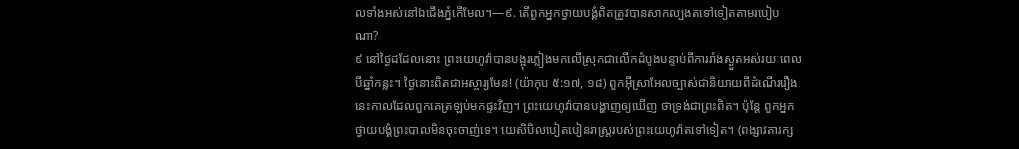លទាំងអស់នៅឯជើងភ្នំកើមែល។—៩. តើពួកអ្នកថ្វាយបង្គំពិតត្រូវបានសាកល្បងតទៅទៀតតាមរបៀបណា?
៩ នៅថ្ងៃដដែលនោះ ព្រះយេហូវ៉ាបានបង្អុរភ្លៀងមកលើស្រុកជាលើកដំបូងបន្ទាប់ពីការរាំងស្ងួតអស់រយៈពេលបីឆ្នាំកន្លះ។ ថ្ងៃនោះពិតជាអស្ចារ្យមែន! (យ៉ាកុប ៥:១៧, ១៨) ពួកអ៊ីស្រាអែលច្បាស់ជានិយាយពីដំណើររឿងនេះកាលដែលពួកគេត្រឡប់មកផ្ទះវិញ។ ព្រះយេហូវ៉ាបានបង្ហាញឲ្យឃើញ ថាទ្រង់ជាព្រះពិត។ ប៉ុន្តែ ពួកអ្នកថ្វាយបង្គំព្រះបាលមិនចុះចាញ់ទេ។ យេសិបិលបៀតបៀនរាស្ត្ររបស់ព្រះយេហូវ៉ាតទៅទៀត។ (ពង្សាវតារក្ស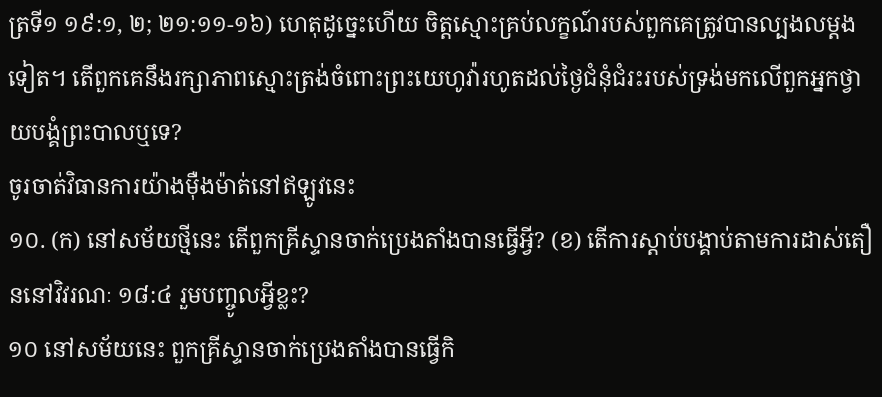ត្រទី១ ១៩:១, ២; ២១:១១-១៦) ហេតុដូច្នេះហើយ ចិត្តស្មោះគ្រប់លក្ខណ៍របស់ពួកគេត្រូវបានល្បងលម្ដងទៀត។ តើពួកគេនឹងរក្សាភាពស្មោះត្រង់ចំពោះព្រះយេហូវ៉ារហូតដល់ថ្ងៃជំនុំជំរះរបស់ទ្រង់មកលើពួកអ្នកថ្វាយបង្គំព្រះបាលឬទេ?
ចូរចាត់វិធានការយ៉ាងម៉ឺងម៉ាត់នៅឥឡូវនេះ
១០. (ក) នៅសម័យថ្មីនេះ តើពួកគ្រីស្ទានចាក់ប្រេងតាំងបានធ្វើអ្វី? (ខ) តើការស្ដាប់បង្គាប់តាមការដាស់តឿននៅវិវរណៈ ១៨:៤ រួមបញ្ចូលអ្វីខ្លះ?
១០ នៅសម័យនេះ ពួកគ្រីស្ទានចាក់ប្រេងតាំងបានធ្វើកិ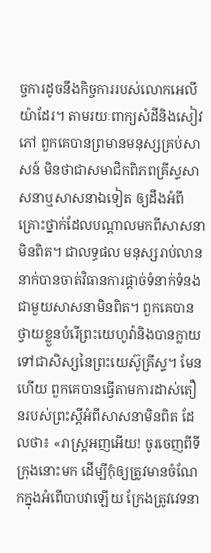ច្ចការដូចនឹងកិច្ចការរបស់លោកអេលីយ៉ាដែរ។ តាមរយៈពាក្យសំដីនិងសៀវភៅ ពួកគេបានព្រមានមនុស្សគ្រប់សាសន៍ មិនថាជាសមាជិកពិភពគ្រីស្ទសាសនាឬសាសនាឯទៀត ឲ្យដឹងអំពីគ្រោះថ្នាក់ដែលបណ្ដាលមកពីសាសនាមិនពិត។ ជាលទ្ធផល មនុស្សរាប់លាននាក់បានចាត់វិធានការផ្ដាច់ទំនាក់ទំនងជាមួយសាសនាមិនពិត។ ពួកគេបានថ្វាយខ្លួនបំរើព្រះយេហូវ៉ានិងបានក្លាយទៅជាសិស្សនៃព្រះយេស៊ូគ្រីស្ទ។ មែនហើយ ពួកគេបានធ្វើតាមការដាស់តឿនរបស់ព្រះស្តីអំពីសាសនាមិនពិត ដែលថា៖ «រាស្ត្រអញអើយ! ចូរចេញពីទីក្រុងនោះមក ដើម្បីកុំឲ្យត្រូវមានចំណែកក្នុងអំពើបាបវាឡើយ ក្រែងត្រូវវេទនា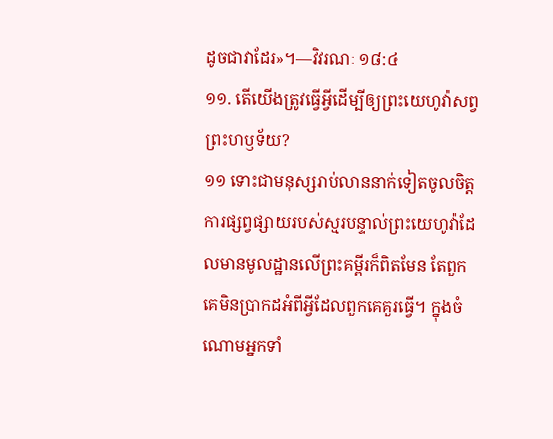ដូចជាវាដែរ»។—វិវរណៈ ១៨:៤
១១. តើយើងត្រូវធ្វើអ្វីដើម្បីឲ្យព្រះយេហូវ៉ាសព្វព្រះហឫទ័យ?
១១ ទោះជាមនុស្សរាប់លាននាក់ទៀតចូលចិត្តការផ្សព្វផ្សាយរបស់ស្មរបន្ទាល់ព្រះយេហូវ៉ាដែលមានមូលដ្ឋានលើព្រះគម្ពីរក៏ពិតមែន តែពួកគេមិនប្រាកដអំពីអ្វីដែលពួកគេគួរធ្វើ។ ក្នុងចំណោមអ្នកទាំ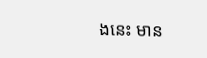ងនេះ មាន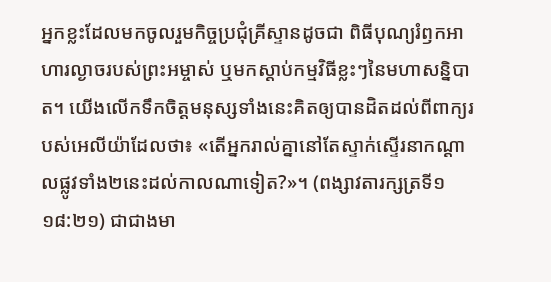អ្នកខ្លះដែលមកចូលរួមកិច្ចប្រជុំគ្រីស្ទានដូចជា ពិធីបុណ្យរំឭកអាហារល្ងាចរបស់ព្រះអម្ចាស់ ឬមកស្ដាប់កម្មវិធីខ្លះៗនៃមហាសន្និបាត។ យើងលើកទឹកចិត្តមនុស្សទាំងនេះគិតឲ្យបានដិតដល់ពីពាក្យរបស់អេលីយ៉ាដែលថា៖ «តើអ្នករាល់គ្នានៅតែស្ទាក់ស្ទើរនាកណ្ដាលផ្លូវទាំង២នេះដល់កាលណាទៀត?»។ (ពង្សាវតារក្សត្រទី១ ១៨:២១) ជាជាងមា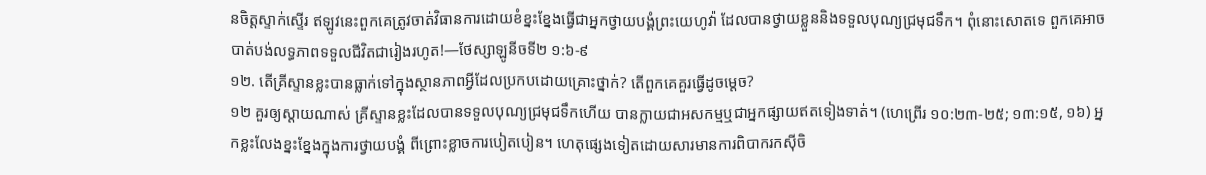នចិត្តស្ទាក់ស្ទើរ ឥឡូវនេះពួកគេត្រូវចាត់វិធានការដោយខំខ្នះខ្នែងធ្វើជាអ្នកថ្វាយបង្គំព្រះយេហូវ៉ា ដែលបានថ្វាយខ្លួននិងទទួលបុណ្យជ្រមុជទឹក។ ពុំនោះសោតទេ ពួកគេអាចបាត់បង់លទ្ធភាពទទួលជីវិតជារៀងរហូត!—ថែស្សាឡូនីចទី២ ១:៦-៩
១២. តើគ្រីស្ទានខ្លះបានធ្លាក់ទៅក្នុងស្ថានភាពអ្វីដែលប្រកបដោយគ្រោះថ្នាក់? តើពួកគេគួរធ្វើដូចម្ដេច?
១២ គួរឲ្យស្ដាយណាស់ គ្រីស្ទានខ្លះដែលបានទទួលបុណ្យជ្រមុជទឹកហើយ បានក្លាយជាអសកម្មឬជាអ្នកផ្សាយឥតទៀងទាត់។ (ហេព្រើរ ១០:២៣-២៥; ១៣:១៥, ១៦) អ្នកខ្លះលែងខ្នះខ្នែងក្នុងការថ្វាយបង្គំ ពីព្រោះខ្លាចការបៀតបៀន។ ហេតុផ្សេងទៀតដោយសារមានការពិបាករកស៊ីចិ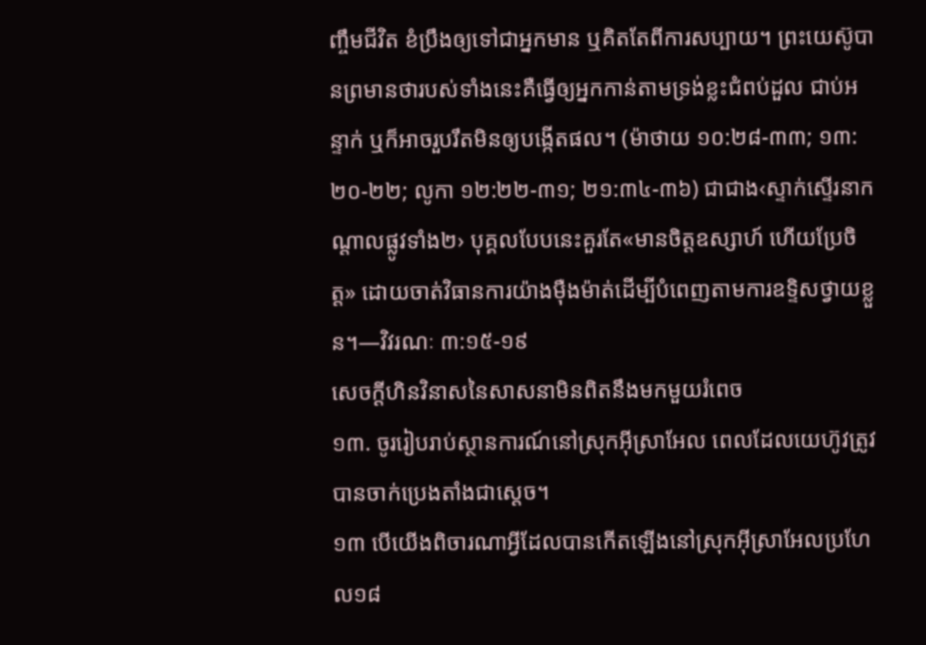ញ្ចឹមជីវិត ខំប្រឹងឲ្យទៅជាអ្នកមាន ឬគិតតែពីការសប្បាយ។ ព្រះយេស៊ូបានព្រមានថារបស់ទាំងនេះគឺធ្វើឲ្យអ្នកកាន់តាមទ្រង់ខ្លះជំពប់ដួល ជាប់អន្ទាក់ ឬក៏អាចរួបរឹតមិនឲ្យបង្កើតផល។ (ម៉ាថាយ ១០:២៨-៣៣; ១៣:២០-២២; លូកា ១២:២២-៣១; ២១:៣៤-៣៦) ជាជាង‹ស្ទាក់ស្ទើរនាកណ្ដាលផ្លូវទាំង២› បុគ្គលបែបនេះគួរតែ«មានចិត្តឧស្សាហ៍ ហើយប្រែចិត្ត» ដោយចាត់វិធានការយ៉ាងម៉ឺងម៉ាត់ដើម្បីបំពេញតាមការឧទ្ទិសថ្វាយខ្លួន។—វិវរណៈ ៣:១៥-១៩
សេចក្ដីហិនវិនាសនៃសាសនាមិនពិតនឹងមកមួយរំពេច
១៣. ចូររៀបរាប់ស្ថានការណ៍នៅស្រុកអ៊ីស្រាអែល ពេលដែលយេហ៊ូវត្រូវបានចាក់ប្រេងតាំងជាស្តេច។
១៣ បើយើងពិចារណាអ្វីដែលបានកើតឡើងនៅស្រុកអ៊ីស្រាអែលប្រហែល១៨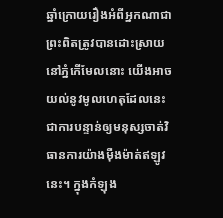ឆ្នាំក្រោយរឿងអំពីអ្នកណាជាព្រះពិតត្រូវបានដោះស្រាយនៅភ្នំកើមែលនោះ យើងអាចយល់នូវមូលហេតុដែលនេះជាការបន្ទាន់ឲ្យមនុស្សចាត់វិធានការយ៉ាងម៉ឺងម៉ាត់ឥឡូវនេះ។ ក្នុងកំឡុង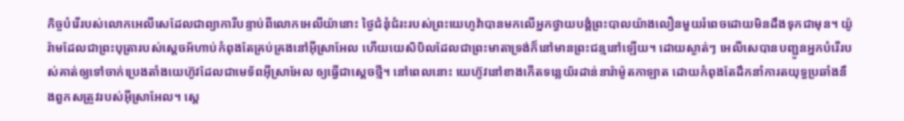កិច្ចបំរើរបស់លោកអេលីសេដែលជាព្យាការីបន្ទាប់ពីលោកអេលីយ៉ានោះ ថ្ងៃជំនុំជំរះរបស់ព្រះយេហូវ៉ាបានមកលើអ្នកថ្វាយបង្គំព្រះបាលយ៉ាងលឿនមួយរំពេចដោយមិនដឹងទុកជាមុន។ យ៉ូរ៉ាមដែលជាព្រះបុត្រារបស់ស្តេចអ័ហាប់កំពុងតែគ្រប់គ្រងនៅអ៊ីស្រាអែល ហើយយេសិបិលដែលជាព្រះមាតាទ្រង់ក៏នៅមានព្រះជន្មនៅឡើយ។ ដោយស្ងាត់ៗ អេលីសេបានបញ្ជូនអ្នកបំរើរបស់គាត់ឲ្យទៅចាក់ប្រេងតាំងយេហ៊ូវដែលជាមេទ័ពអ៊ីស្រាអែល ឲ្យធ្វើជាស្តេចថ្មី។ នៅពេលនោះ យេហ៊ូវនៅខាងកើតទន្លេយ័រដាន់នារ៉ាម៉ូតកាឡាត ដោយកំពុងតែដឹកនាំការតយុទ្ធប្រឆាំងនឹងពួកសត្រូវរបស់អ៊ីស្រាអែល។ ស្តេ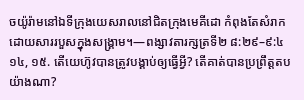ចយ៉ូរ៉ាមនៅឯទីក្រុងយេសរាលនៅជិតក្រុងមេគីដោ កំពុងតែសំរាកដោយសាររបួសក្នុងសង្គ្រាម។—ពង្សាវតារក្សត្រទី២ ៨:២៩–៩:៤
១៤, ១៥. តើយេហ៊ូវបានត្រូវបង្គាប់ឲ្យធ្វើអ្វី? តើគាត់បានប្រព្រឹត្តតបយ៉ាងណា?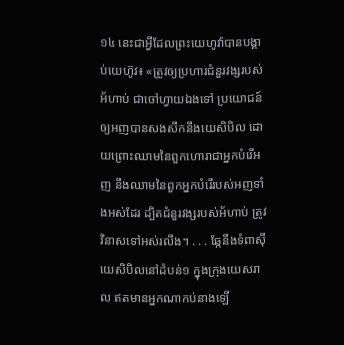១៤ នេះជាអ្វីដែលព្រះយេហូវ៉ាបានបង្គាប់យេហ៊ូវ៖ «ត្រូវឲ្យប្រហារជំនួរវង្សរបស់អ័ហាប់ ជាចៅហ្វាយឯងទៅ ប្រយោជន៍ឲ្យអញបានសងសឹកនឹងយេសិបិល ដោយព្រោះឈាមនៃពួកហោរាជាអ្នកបំរើអញ នឹងឈាមនៃពួកអ្នកបំរើរបស់អញទាំងអស់ដែរ ដ្បិតជំនួរវង្សរបស់អ័ហាប់ ត្រូវវិនាសទៅអស់រលីង។ . . . ឆ្កែនឹងទំពាស៊ីយេសិបិលនៅដំបន់១ ក្នុងក្រុងយេសរាល ឥតមានអ្នកណាកប់នាងឡើ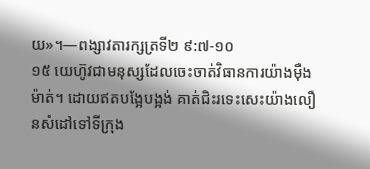យ»។—ពង្សាវតារក្សត្រទី២ ៩:៧-១០
១៥ យេហ៊ូវជាមនុស្សដែលចេះចាត់វិធានការយ៉ាងម៉ឺងម៉ាត់។ ដោយឥតបង្អែបង្អង់ គាត់ជិះរទេះសេះយ៉ាងលឿនសំដៅទៅទីក្រុង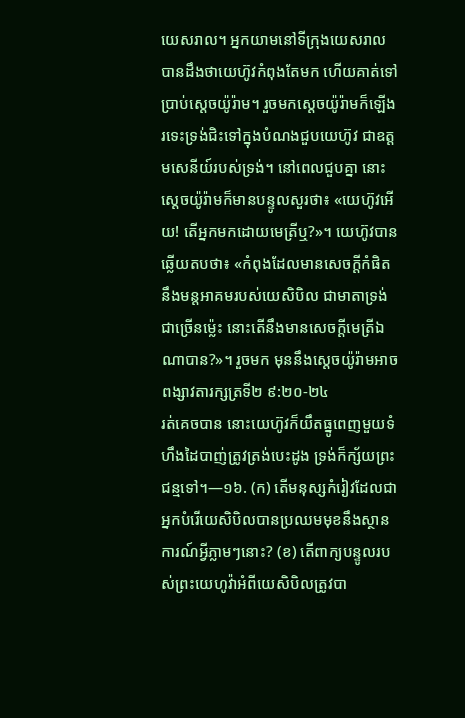យេសរាល។ អ្នកយាមនៅទីក្រុងយេសរាលបានដឹងថាយេហ៊ូវកំពុងតែមក ហើយគាត់ទៅប្រាប់ស្តេចយ៉ូរ៉ាម។ រួចមកស្តេចយ៉ូរ៉ាមក៏ឡើងរទេះទ្រង់ជិះទៅក្នុងបំណងជួបយេហ៊ូវ ជាឧត្តមសេនីយ៍របស់ទ្រង់។ នៅពេលជួបគ្នា នោះស្តេចយ៉ូរ៉ាមក៏មានបន្ទូលសួរថា៖ «យេហ៊ូវអើយ! តើអ្នកមកដោយមេត្រីឬ?»។ យេហ៊ូវបានឆ្លើយតបថា៖ «កំពុងដែលមានសេចក្ដីកំផិត នឹងមន្តអាគមរបស់យេសិបិល ជាមាតាទ្រង់ជាច្រើនម្ល៉េះ នោះតើនឹងមានសេចក្ដីមេត្រីឯណាបាន?»។ រួចមក មុននឹងស្តេចយ៉ូរ៉ាមអាចពង្សាវតារក្សត្រទី២ ៩:២០-២៤
រត់គេចបាន នោះយេហ៊ូវក៏យឹតធ្នូពេញមួយទំហឹងដៃបាញ់ត្រូវត្រង់បេះដូង ទ្រង់ក៏ក្ស័យព្រះជន្មទៅ។—១៦. (ក) តើមនុស្សកំរៀវដែលជាអ្នកបំរើយេសិបិលបានប្រឈមមុខនឹងស្ថានការណ៍អ្វីភ្លាមៗនោះ? (ខ) តើពាក្យបន្ទូលរបស់ព្រះយេហូវ៉ាអំពីយេសិបិលត្រូវបា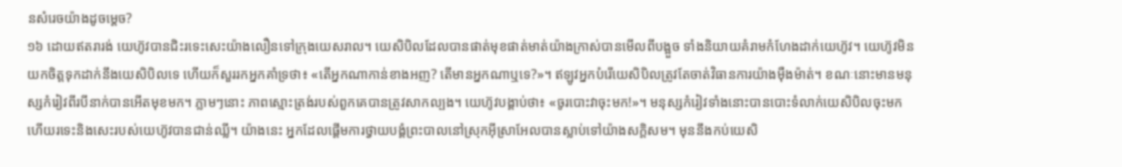នសំរេចយ៉ាងដូចម្ដេច?
១៦ ដោយឥតរារង់ យេហ៊ូវបានជិះរទេះសេះយ៉ាងលឿនទៅក្រុងយេសរាល។ យេសិបិលដែលបានផាត់មុខផាត់មាត់យ៉ាងក្រាស់បានមើលពីបង្អួច ទាំងនិយាយគំរាមកំហែងដាក់យេហ៊ូវ។ យេហ៊ូវមិនយកចិត្តទុកដាក់នឹងយេសិបិលទេ ហើយក៏សួររកអ្នកគាំទ្រថា៖ «តើអ្នកណាកាន់ខាងអញ? តើមានអ្នកណាឬទេ?»។ ឥឡូវអ្នកបំរើយេសិបិលត្រូវតែចាត់វិធានការយ៉ាងម៉ឺងម៉ាត់។ ខណៈនោះមានមនុស្សកំរៀវពីរបីនាក់បានអើតមុខមក។ ភ្លាមៗនោះ ភាពស្មោះត្រង់របស់ពួកគេបានត្រូវសាកល្បង។ យេហ៊ូវបង្គាប់ថា៖ «ចូរបោះវាចុះមក!»។ មនុស្សកំរៀវទាំងនោះបានបោះទំលាក់យេសិបិលចុះមក ហើយរទេះនិងសេះរបស់យេហ៊ូវបានជាន់ឈ្លី។ យ៉ាងនេះ អ្នកដែលផ្ដើមការថ្វាយបង្គំព្រះបាលនៅស្រុកអ៊ីស្រាអែលបានស្លាប់ទៅយ៉ាងសក្ដិសម។ មុននឹងកប់យេសិ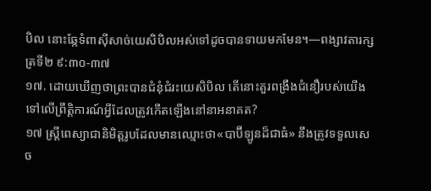បិល នោះឆ្កែទំពាស៊ីសាច់យេសិបិលអស់ទៅដូចបានទាយមកមែន។—ពង្សាវតារក្សត្រទី២ ៩:៣០-៣៧
១៧. ដោយឃើញថាព្រះបានជំនុំជំរះយេសិបិល តើនោះគួរពង្រឹងជំនឿរបស់យើងទៅលើព្រឹត្ដិការណ៍អ្វីដែលត្រូវកើតឡើងនៅនាអនាគត?
១៧ ស្ត្រីពេស្យាជានិមិត្តរូបដែលមានឈ្មោះថា«បាប៊ីឡូនដ៏ជាធំ» នឹងត្រូវទទួលសេច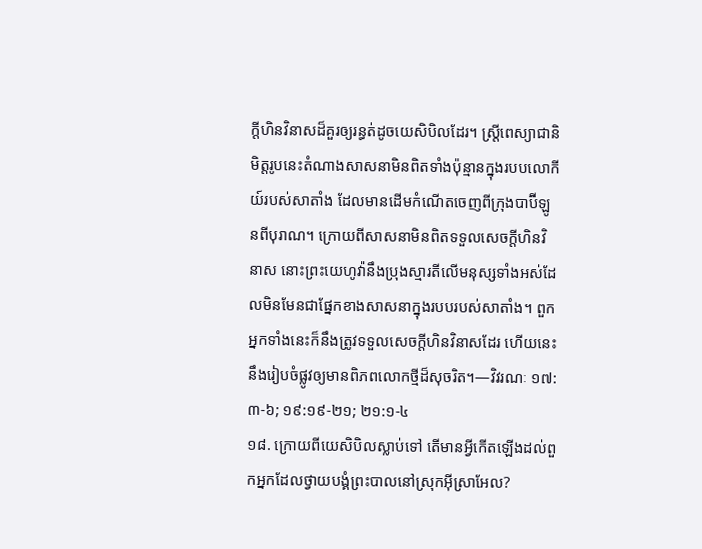ក្ដីហិនវិនាសដ៏គួរឲ្យរន្ធត់ដូចយេសិបិលដែរ។ ស្ត្រីពេស្យាជានិមិត្តរូបនេះតំណាងសាសនាមិនពិតទាំងប៉ុន្មានក្នុងរបបលោកីយ៍របស់សាតាំង ដែលមានដើមកំណើតចេញពីក្រុងបាប៊ីឡូនពីបុរាណ។ ក្រោយពីសាសនាមិនពិតទទួលសេចក្ដីហិនវិនាស នោះព្រះយេហូវ៉ានឹងប្រុងស្មារតីលើមនុស្សទាំងអស់ដែលមិនមែនជាផ្នែកខាងសាសនាក្នុងរបបរបស់សាតាំង។ ពួកអ្នកទាំងនេះក៏នឹងត្រូវទទួលសេចក្ដីហិនវិនាសដែរ ហើយនេះនឹងរៀបចំផ្លូវឲ្យមានពិភពលោកថ្មីដ៏សុចរិត។—វិវរណៈ ១៧:៣-៦; ១៩:១៩-២១; ២១:១-៤
១៨. ក្រោយពីយេសិបិលស្លាប់ទៅ តើមានអ្វីកើតឡើងដល់ពួកអ្នកដែលថ្វាយបង្គំព្រះបាលនៅស្រុកអ៊ីស្រាអែល?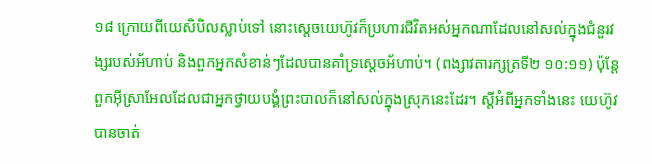១៨ ក្រោយពីយេសិបិលស្លាប់ទៅ នោះស្តេចយេហ៊ូវក៏ប្រហារជីវិតអស់អ្នកណាដែលនៅសល់ក្នុងជំនួរវង្សរបស់អ័ហាប់ និងពួកអ្នកសំខាន់ៗដែលបានគាំទ្រស្តេចអ័ហាប់។ (ពង្សាវតារក្សត្រទី២ ១០:១១) ប៉ុន្តែ ពួកអ៊ីស្រាអែលដែលជាអ្នកថ្វាយបង្គំព្រះបាលក៏នៅសល់ក្នុងស្រុកនេះដែរ។ ស្តីអំពីអ្នកទាំងនេះ យេហ៊ូវបានចាត់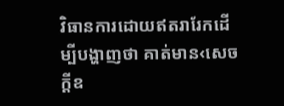វិធានការដោយឥតរារែកដើម្បីបង្ហាញថា គាត់មាន‹សេចក្ដីឧ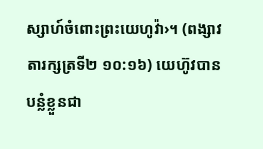ស្សាហ៍ចំពោះព្រះយេហូវ៉ា›។ (ពង្សាវតារក្សត្រទី២ ១០:១៦) យេហ៊ូវបានបន្លំខ្លួនជា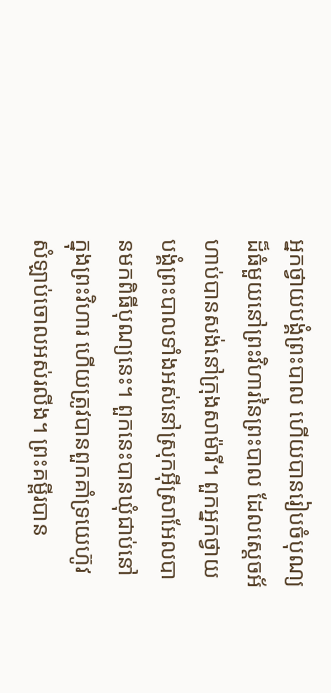អ្នកថ្វាយបង្គំព្រះបាល ហើយបានរៀបចំបុណ្យដ៏ធំមួយនៅព្រះវិហារនៃព្រះបាល ដែលស្តេចអ័ហាប់បានសង់នៅក្រុងសាម៉ារី។ ពួកអ្នកថ្វាយបង្គំព្រះបាលទាំងអស់នៅស្រុកអ៊ីស្រាអែលបានមកពិធីបុណ្យនេះ។ ពួកនេះបានឃុំជាប់នៅក្នុងព្រះវិហារ ហើយត្រូវបានពួកគាំទ្រយេហ៊ូវសំឡាប់ចោលអស់រលីង។ ព្រះគម្ពីរបាន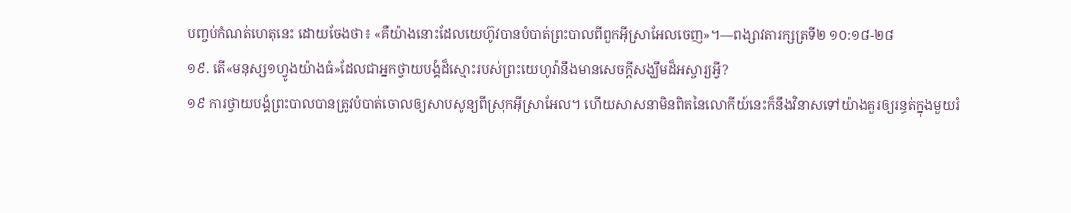បញ្ចប់កំណត់ហេតុនេះ ដោយចែងថា៖ «គឺយ៉ាងនោះដែលយេហ៊ូវបានបំបាត់ព្រះបាលពីពួកអ៊ីស្រាអែលចេញ»។—ពង្សាវតារក្សត្រទី២ ១០:១៨-២៨
១៩. តើ«មនុស្ស១ហ្វូងយ៉ាងធំ»ដែលជាអ្នកថ្វាយបង្គំដ៏ស្មោះរបស់ព្រះយេហូវ៉ានឹងមានសេចក្ដីសង្ឃឹមដ៏អស្ចារ្យអ្វី?
១៩ ការថ្វាយបង្គំព្រះបាលបានត្រូវបំបាត់ចោលឲ្យសាបសូន្យពីស្រុកអ៊ីស្រាអែល។ ហើយសាសនាមិនពិតនៃលោកីយ៍នេះក៏នឹងវិនាសទៅយ៉ាងគួរឲ្យរន្ធត់ក្នុងមួយរំ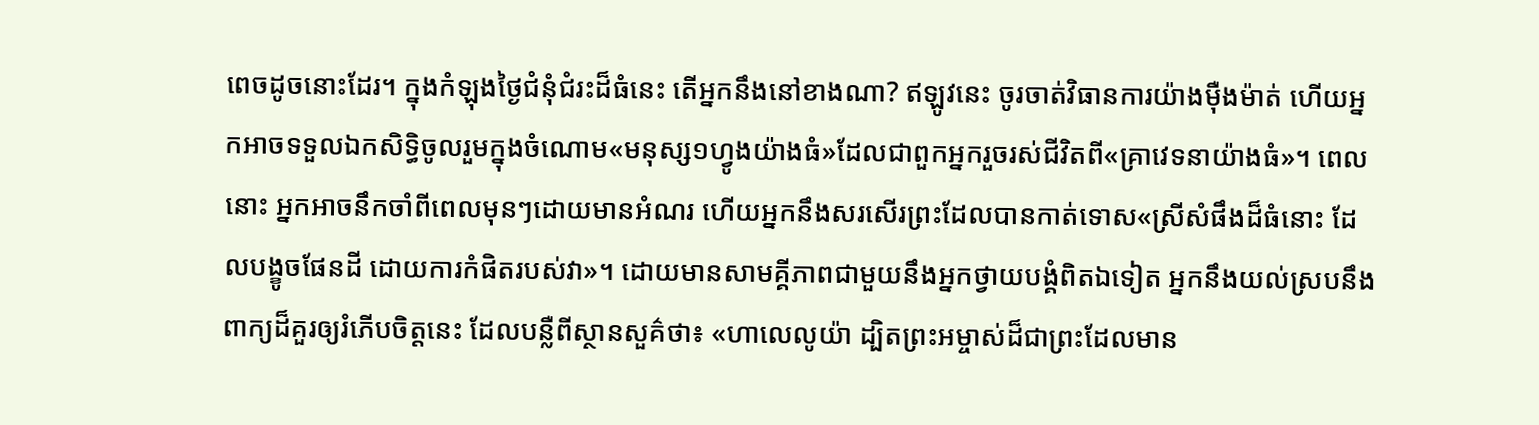ពេចដូចនោះដែរ។ ក្នុងកំឡុងថ្ងៃជំនុំជំរះដ៏ធំនេះ តើអ្នកនឹងនៅខាងណា? ឥឡូវនេះ ចូរចាត់វិធានការយ៉ាងម៉ឺងម៉ាត់ ហើយអ្នកអាចទទួលឯកសិទ្ធិចូលរួមក្នុងចំណោម«មនុស្ស១ហ្វូងយ៉ាងធំ»ដែលជាពួកអ្នករួចរស់ជីវិតពី«គ្រាវេទនាយ៉ាងធំ»។ ពេលនោះ អ្នកអាចនឹកចាំពីពេលមុនៗដោយមានអំណរ ហើយអ្នកនឹងសរសើរព្រះដែលបានកាត់ទោស«ស្រីសំផឹងដ៏ធំនោះ ដែលបង្ខូចផែនដី ដោយការកំផិតរបស់វា»។ ដោយមានសាមគ្គីភាពជាមួយនឹងអ្នកថ្វាយបង្គំពិតឯទៀត អ្នកនឹងយល់ស្របនឹងពាក្យដ៏គួរឲ្យរំភើបចិត្តនេះ ដែលបន្លឺពីស្ថានសួគ៌ថា៖ «ហាលេលូយ៉ា ដ្បិតព្រះអម្ចាស់ដ៏ជាព្រះដែលមាន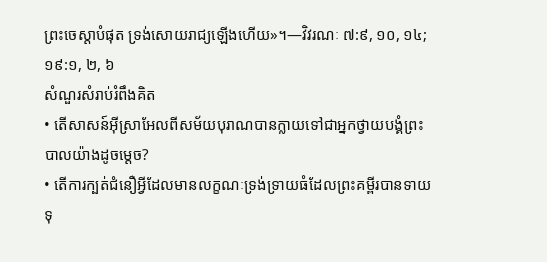ព្រះចេស្ដាបំផុត ទ្រង់សោយរាជ្យឡើងហើយ»។—វិវរណៈ ៧:៩, ១០, ១៤; ១៩:១, ២, ៦
សំណួរសំរាប់រំពឹងគិត
• តើសាសន៍អ៊ីស្រាអែលពីសម័យបុរាណបានក្លាយទៅជាអ្នកថ្វាយបង្គំព្រះបាលយ៉ាងដូចម្ដេច?
• តើការក្បត់ជំនឿអ្វីដែលមានលក្ខណៈទ្រង់ទ្រាយធំដែលព្រះគម្ពីរបានទាយទុ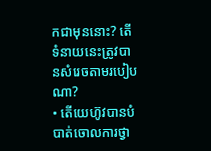កជាមុននោះ? តើទំនាយនេះត្រូវបានសំរេចតាមរបៀបណា?
• តើយេហ៊ូវបានបំបាត់ចោលការថ្វា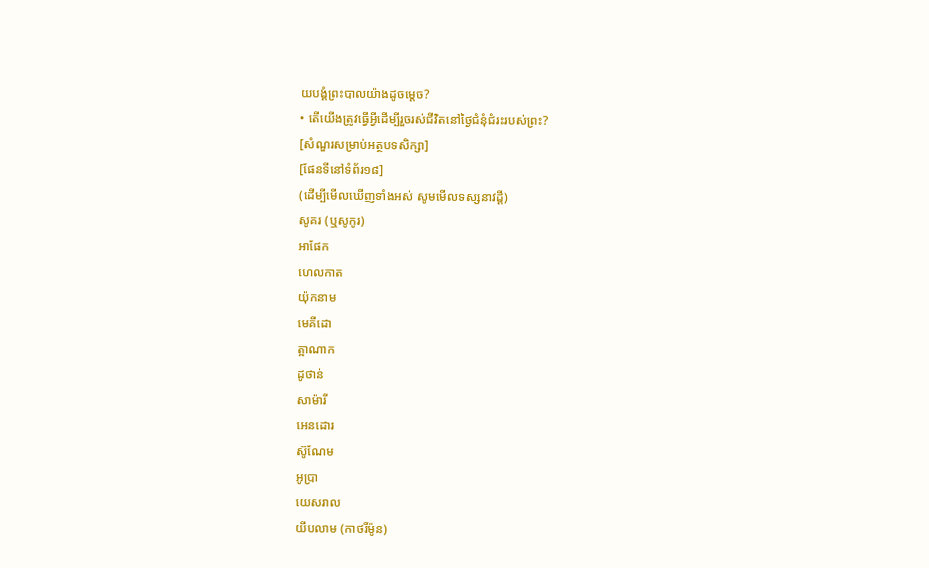យបង្គំព្រះបាលយ៉ាងដូចម្ដេច?
• តើយើងត្រូវធ្វើអ្វីដើម្បីរួចរស់ជីវិតនៅថ្ងៃជំនុំជំរះរបស់ព្រះ?
[សំណួរសម្រាប់អត្ថបទសិក្សា]
[ផែនទីនៅទំព័រ១៨]
(ដើម្បីមើលឃើញទាំងអស់ សូមមើលទស្សនាវដ្ដី)
សូគរ (ឬសូកូរ)
អាផែក
ហេលកាត
យ៉ុកនាម
មេគីដោ
ត្អាណាក
ដូថាន់
សាម៉ារី
អេនដោរ
ស៊ូណែម
អូប្រា
យេសរាល
យីបលាម (កាថរីម៉ូន)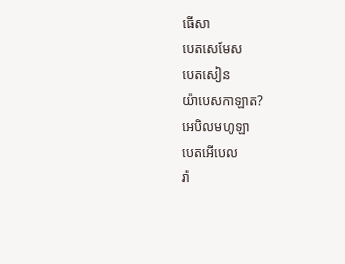ធើសា
បេតសេមែស
បេតសៀន
យ៉ាបេសកាឡាត?
អេបិលមហូឡា
បេតអើបេល
រ៉ា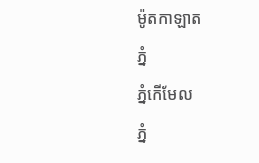ម៉ូតកាឡាត
ភ្នំ
ភ្នំកើមែល
ភ្នំ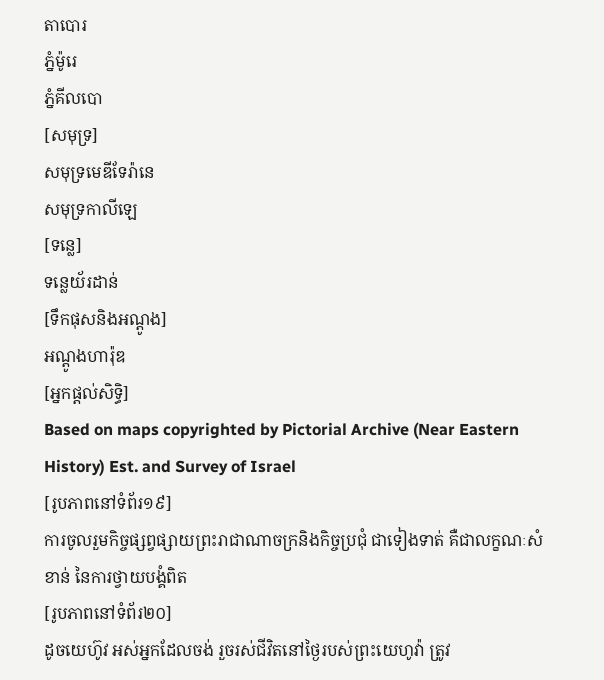តាបោរ
ភ្នំម៉ូរេ
ភ្នំគីលបោ
[សមុទ្រ]
សមុទ្រមេឌីទែរ៉ានេ
សមុទ្រកាលីឡេ
[ទន្លេ]
ទន្លេយ័រដាន់
[ទឹកផុសនិងអណ្ដូង]
អណ្ដូងហារ៉ុឌ
[អ្នកផ្ដល់សិទ្ធិ]
Based on maps copyrighted by Pictorial Archive (Near Eastern History) Est. and Survey of Israel
[រូបភាពនៅទំព័រ១៩]
ការចូលរួមកិច្ចផ្សព្វផ្សាយព្រះរាជាណាចក្រនិងកិច្ចប្រជុំ ជាទៀងទាត់ គឺជាលក្ខណៈសំខាន់ នៃការថ្វាយបង្គំពិត
[រូបភាពនៅទំព័រ២០]
ដូចយេហ៊ូវ អស់អ្នកដែលចង់ រួចរស់ជីវិតនៅថ្ងៃរបស់ព្រះយេហូវ៉ា ត្រូវ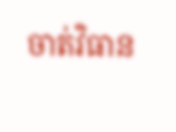ចាត់វិធាន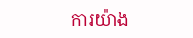ការយ៉ាង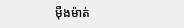ម៉ឺងម៉ាត់